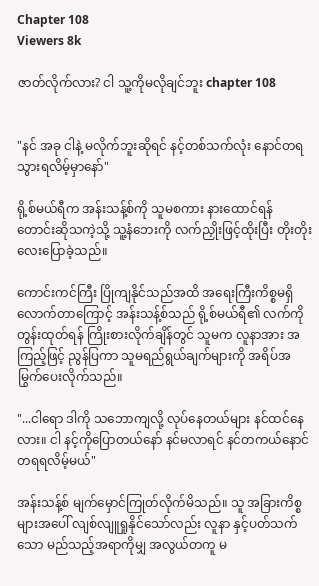Chapter 108
Viewers 8k

ဇာတ်လိုက်လား? ငါ သူ့ကိုမလိုချင်ဘူး chapter 108


"နင် အခု ငါနဲ့ မလိုက်ဘူးဆိုရင် နင့်တစ်သက်လုံး နောင်တရသွားရလိမ့်မှာနော်"

ရို့စ်မယ်ရီက အန်းသန့်စ်ကို သူမစကား နားထောင်ရန် တောင်းဆိုသကဲ့သို့ သူ့နံဘေးကို လက်ညှိုးဖြင့်ထိုးပြီး တိုးတိုးလေးပြောခဲ့သည်။

ကောင်းကင်ကြီး ပြိုကျနိုင်သည်အထိ အရေးကြီးကိစ္စမရှိလောက်တာကြောင့် အန်းသန့်စ်သည် ရို့စ်မယ်ရီ၏ လက်ကိုတွန်းထုတ်ရန် ကြိုးစားလိုက်ချိန်တွင် သူမက လူနာအား အကြည့်ဖြင့် ညွန်ပြကာ သူမရည်ရွယ်ချက်များကို အရိပ်အမြွက်ပေးလိုက်သည်။

"...ငါရော ဒါကို သဘောကျလို့ လုပ်နေတယ်များ နင်ထင်နေလား။ ငါ နင့်ကိုပြောတယ်နော် နင်မလာရင် နင်တကယ်နောင်တရရလိမ့်မယ်"

အန်းသန့်စ် မျက်မှောင်ကြုတ်လိုက်မိသည်။ သူ အခြားကိစ္စများအပေါ် လျစ်လျူရှုနိုင်သော်လည်း လူနာ နှင့်ပတ်သက်သော မည်သည့်အရာကိုမျှ အလွယ်တကူ မ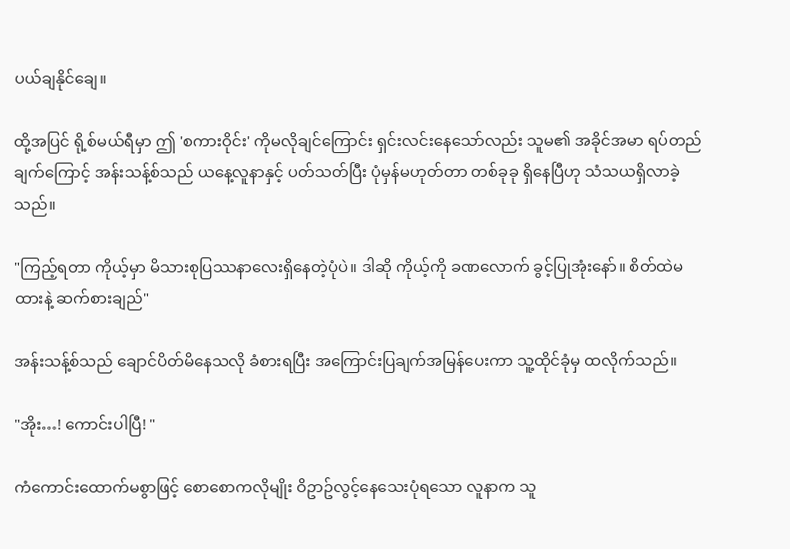ပယ်ချနိုင်ချေ။

ထို့အပြင် ရို့စ်မယ်ရီမှာ ဤ 'စကားဝိုင်း' ကိုမလိုချင်ကြောင်း ရှင်းလင်းနေသော်လည်း သူမ၏ အခိုင်အမာ ရပ်တည်ချက်ကြောင့် အန်းသန့်စ်သည် ယနေ့လူနာနှင့် ပတ်သတ်ပြီး ပုံမှန်မဟုတ်တာ တစ်ခုခု ရှိနေပြီဟု သံသယရှိလာခဲ့သည်။

"ကြည့်ရတာ ကိုယ့်မှာ မိသားစုပြဿနာလေးရှိနေတဲ့ပုံပဲ။ ဒါဆို ကိုယ့်ကို ခဏလောက် ခွင့်ပြုအုံးနော်။ စိတ်ထဲမထားနဲ့ ဆက်စားချည်"

အန်းသန့်စ်သည် ချောင်ပိတ်မိနေသလို ခံစားရပြီး အကြောင်းပြချက်အမြန်ပေးကာ သူ့ထိုင်ခုံမှ ထလိုက်သည်။

"အိုး…! ကောင်းပါပြီ! "

ကံကောင်းထောက်မစွာဖြင့် စောစောကလိုမျိုး ဝိဥာဥ်လွင့်နေသေးပုံရသော လူနာက သူ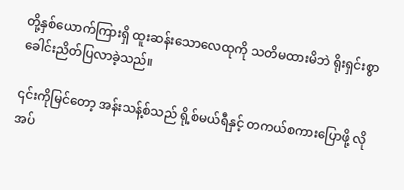တို့နှစ်ယောက်ကြားရှိ ထူးဆန်းသောလေထုကို သတိမထားမိဘဲ ရိုးရှင်းစွာ ခေါင်းညိတ်ပြလာခဲ့သည်။

၎င်းကိုမြင်တော့ အန်းသန့်စ်သည် ရို့စ်မယ်ရီနှင့် တကယ်စကားပြောဖို့ လိုအပ်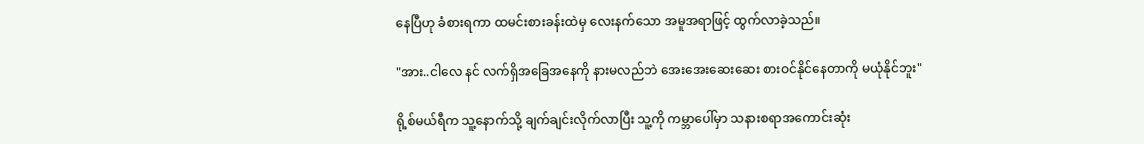နေပြီဟု ခံစားရကာ ထမင်းစားခန်းထဲမှ လေးနက်သော အမူအရာဖြင့် ထွက်လာခဲ့သည်။

"အား..ငါလေ နင် လက်ရှိအခြေအနေကို နားမလည်ဘဲ အေးအေးဆေးဆေး စားဝင်နိုင်နေတာကို မယုံနိုင်ဘူး"

ရို့စ်မယ်ရီက သူ့နောက်သို့ ချက်ချင်းလိုက်လာပြီး သူ့ကို ကမ္ဘာပေါ်မှာ သနားစရာအကောင်းဆုံး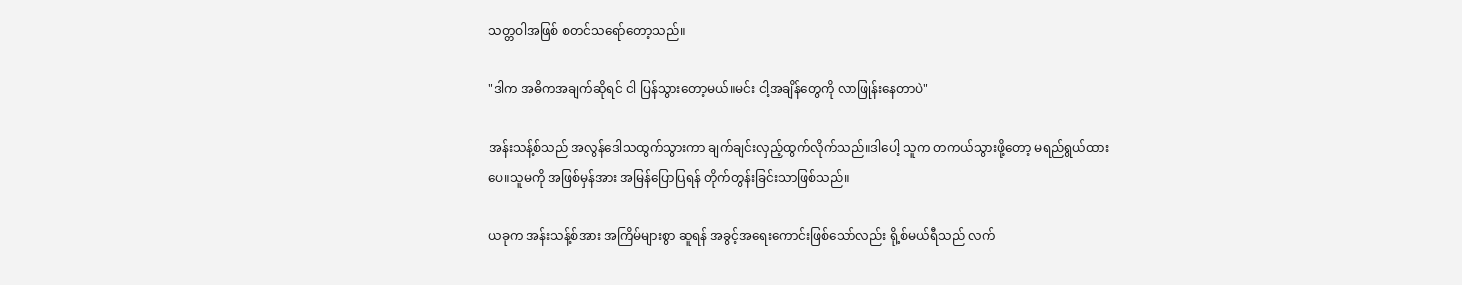သတ္တဝါအဖြစ် စတင်သရော်တော့သည်။

"ဒါက အဓိကအချက်ဆိုရင် ငါ ပြန်သွားတော့မယ်။မင်း ငါ့အချိန်တွေကို လာဖြုန်းနေတာပဲ"

အန်းသန့်စ်သည် အလွန်ဒေါသထွက်သွားကာ ချက်ချင်းလှည့်ထွက်လိုက်သည်။ဒါပေါ့ သူက တကယ်သွားဖို့တော့ မရည်ရွယ်ထားပေ။သူမကို အဖြစ်မှန်အား အမြန်ပြောပြရန် တိုက်တွန်းခြင်းသာဖြစ်သည်။

ယခုက အန်းသန့်စ်အား အကြိမ်များစွာ ဆူရန် အခွင့်အရေးကောင်းဖြစ်သော်လည်း ရို့စ်မယ်ရီသည် လက်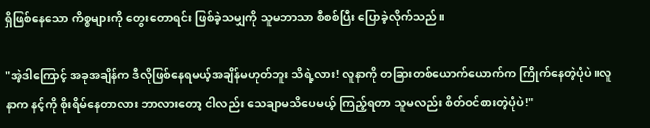ရှိဖြစ်နေသော ကိစ္စများကို တွေးတောရင်း ဖြစ်ခဲ့သမျှကို သူမဘာသာ စီစစ်ပြီး ပြောခဲ့လိုက်သည်။

"အဲ့ဒါကြောင့် အခုအချိန်က ဒီလိုဖြစ်နေရမယ့်အချိန်မဟုတ်ဘူး သိရဲ့လား! လူနာကို တခြားတစ်ယောက်ယောက်က ကြိုက်နေတဲ့ပုံပဲ။လူနာက နင့်ကို စိုးရိမ်နေတာလား ဘာလားတော့ ငါလည်း သေချာမသိပေမယ့် ကြည့်ရတာ သူမလည်း စိတ်ဝင်စားတဲ့ပုံပဲ!"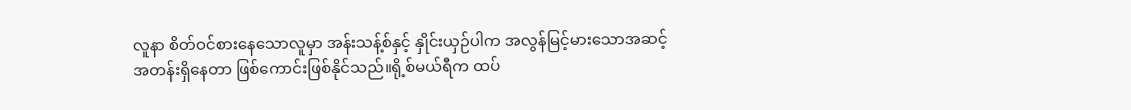လူနာ စိတ်ဝင်စားနေသောလူမှာ အန်းသန့်စ်နှင့် နှိုင်းယှဉ်ပါက အလွန်မြင့်မားသောအဆင့်အတန်းရှိနေတာ ဖြစ်ကောင်းဖြစ်နိုင်သည်။ရို့စ်မယ်ရီက ထပ်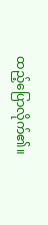ထည့်ပြောလိုက်၏။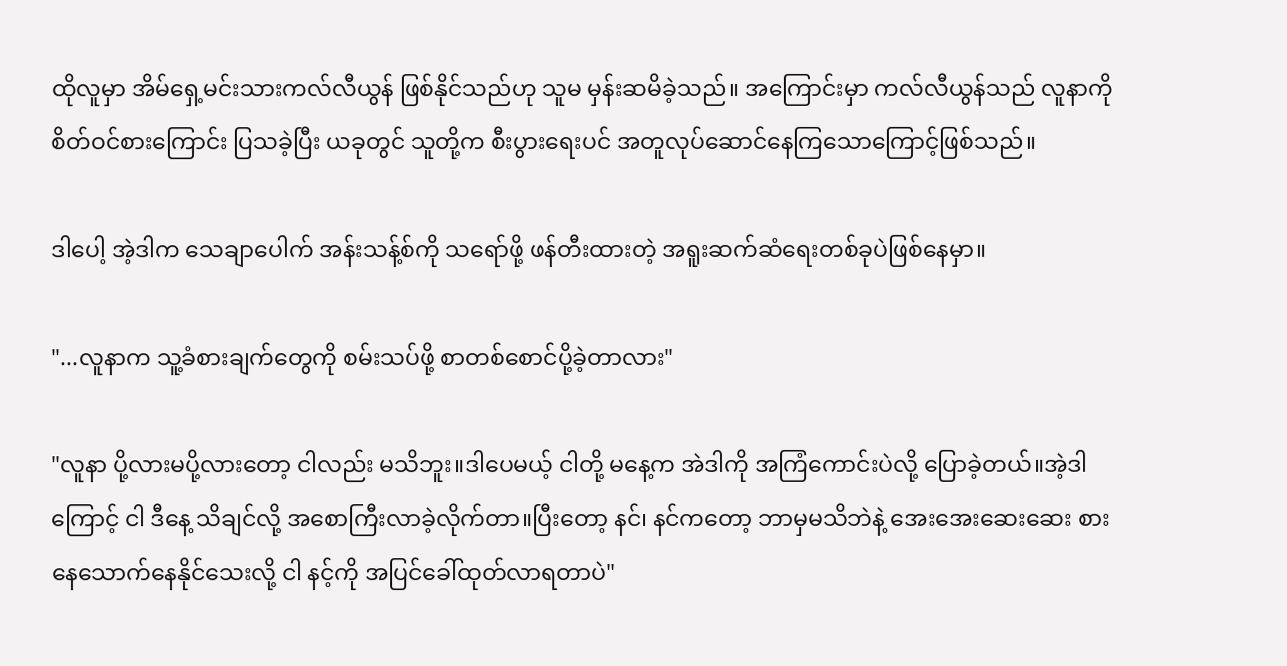ထိုလူမှာ အိမ်ရှေ့မင်းသားကလ်လီယွန် ဖြစ်နိုင်သည်ဟု သူမ မှန်းဆမိခဲ့သည်။ အကြောင်းမှာ ကလ်လီယွန်သည် လူနာကို စိတ်ဝင်စားကြောင်း ပြသခဲ့ပြီး ယခုတွင် သူတို့က စီးပွားရေးပင် အတူလုပ်ဆောင်နေကြသောကြောင့်ဖြစ်သည်။

ဒါပေါ့ အဲ့ဒါက သေချာပေါက် အန်းသန့်စ်ကို သရော်ဖို့ ဖန်တီးထားတဲ့ အရူးဆက်ဆံရေးတစ်ခုပဲဖြစ်နေမှာ။

"...လူနာက သူ့ခံစားချက်တွေကို စမ်းသပ်ဖို့ စာတစ်စောင်ပို့ခဲ့တာလား"

"လူနာ ပို့လားမပို့လားတော့ ငါလည်း မသိဘူး။ဒါပေမယ့် ငါတို့ မနေ့က အဲဒါကို အကြံကောင်းပဲလို့ ပြောခဲ့တယ်။အဲ့ဒါကြောင့် ငါ ဒီနေ့ သိချင်လို့ အစောကြီးလာခဲ့လိုက်တာ။ပြီးတော့ နင်၊ နင်ကတော့ ဘာမှမသိဘဲနဲ့ အေးအေးဆေးဆေး စားနေသောက်နေနိုင်သေးလို့ ငါ နင့်ကို အပြင်ခေါ်ထုတ်လာရတာပဲ"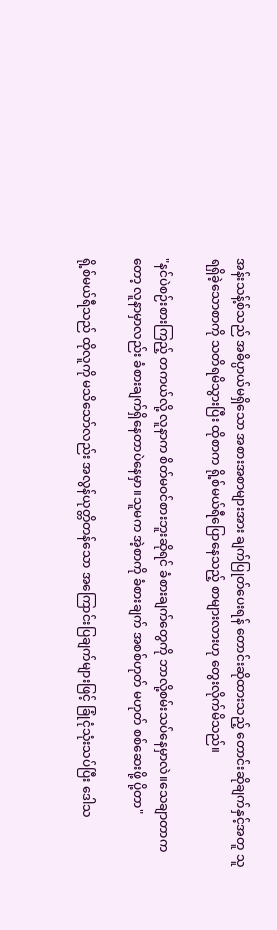အန်းသန့်စ်သည် အဓိပ္ပာယ်မရှိသော အစားအစာများအား ချက်ပြုတ်ပေးရန် တောင်းဆိုထားသည့် တောင်းဆိုချက်နှင့်အတူ သူ ရရှိခဲ့သောစာကို သတိရမိသွားပြီး ထိုစာက ရို့စ်မယ်ရီပြောနေသည့် စာများလားဟု တွေးလိုက်မိသည်။

"နင်ပဲစဉ်းစားကြည့် တကယ်လို့ လူနာက စိတ်မဝင်စားဘူးဆိုရင် ခံစားချက်တွေကို ဘာလို့စမ်းသပ်နေမှာလဲ။သေချာတာကတော့ လူနာမှာလည်း ခံစားချက်ရှိနေတာပဲနေမှာ။သူမက အဲ့စာကို ခံစားချက် အစစ်ဟုတ် မဟုတ် စစ်ဆေးဖို့ ပို့တာ"

ရို့စ်မယ်ရီသည် ထိုလူကို မသိသော်လည်း အလွန်ယုတ္တိတန်သော အကြောင်းပြချက်များဖြင့် ခြုံငုံသုံးသပ်ပြီး ဒေါသ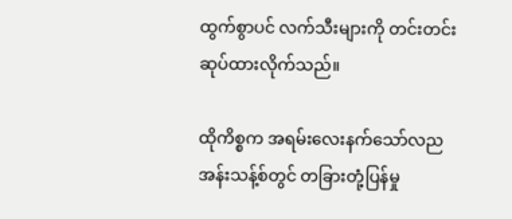ထွက်စွာပင် လက်သီးများကို တင်းတင်းဆုပ်ထားလိုက်သည်။

ထိုကိစ္စက အရမ်းလေးနက်သော်လည အန်းသန့်စ်တွင် တခြားတုံ့ပြန်မှု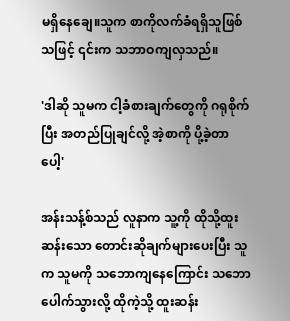မရှိနေချေ။သူက စာကိုလက်ခံရရှိသူဖြစ်သဖြင့် ၎င်းက သဘာဝကျလှသည်။

'ဒါဆို သူမက ငါ့ခံစားချက်တွေကို ဂရုစိုက်ပြီး အတည်ပြုချင်လို့ အဲ့စာကို ပို့ခဲ့တာပေါ့'

အန်းသန့်စ်သည် လူနာက သူ့ကို ထိုသို့ထူးဆန်းသော တောင်းဆိုချက်များပေးပြီး သူက သူမကို သဘောကျနေကြောင်း သဘောပေါက်သွားလို့ ထိုကဲ့သို့ ထူးဆန်း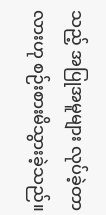သည့် အပြုအမူများ လုပ်ခဲ့တာလားဟု စဉ်းစားမိသွားခဲ့သည်။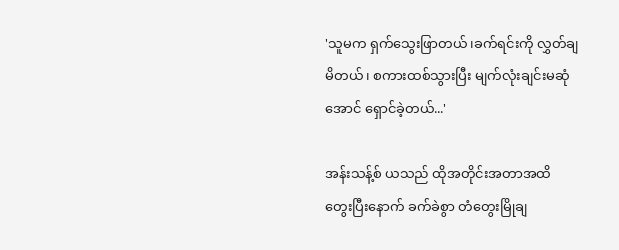'သူမက ရှက်သွေးဖြာတယ်၊ခက်ရင်းကို လွှတ်ချမိတယ်၊ စကားထစ်သွားပြီး မျက်လုံးချင်းမဆုံအောင် ရှောင်ခဲ့တယ်...'

အန်းသန့်စ် ယသည် ထိုအတိုင်းအတာအထိ တွေးပြီးနောက် ခက်ခဲစွာ တံတွေးမြိုချ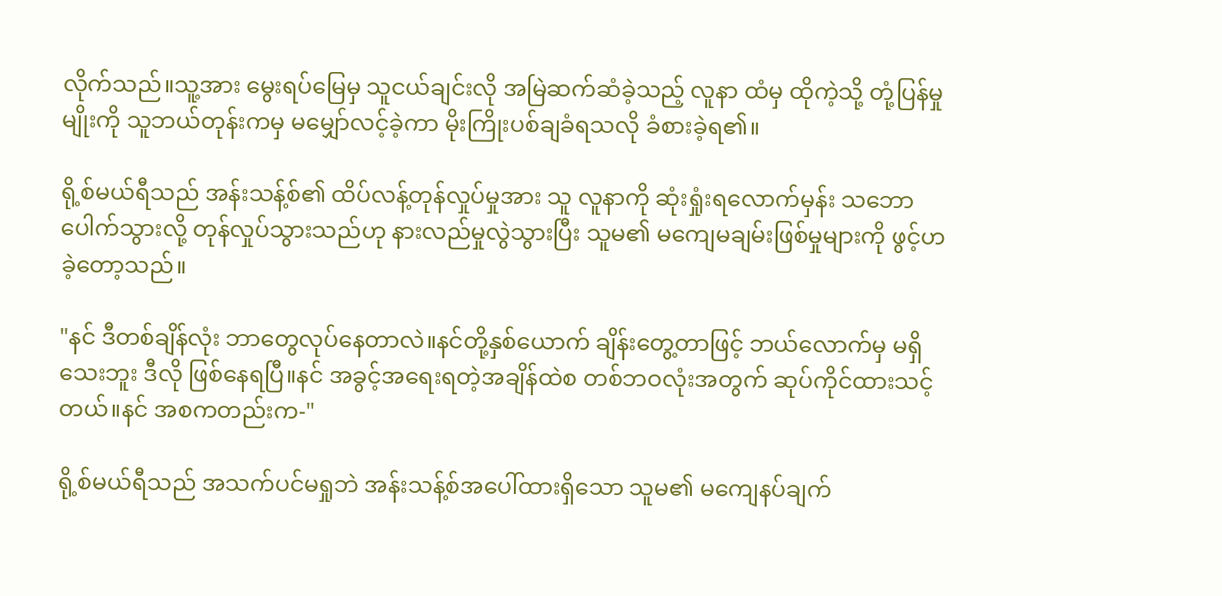လိုက်သည်။သူ့အား မွေးရပ်မြေမှ သူငယ်ချင်းလို အမြဲဆက်ဆံခဲ့သည့် လူနာ ထံမှ ထိုကဲ့သို့ တုံ့ပြန်မှုမျိုးကို သူဘယ်တုန်းကမှ မမျှော်လင့်ခဲ့ကာ မိုးကြိုးပစ်ချခံရသလို ခံစားခဲ့ရ၏။

ရို့စ်မယ်ရီသည် အန်းသန့်စ်၏ ထိပ်လန့်တုန်လှုပ်မှုအား သူ လူနာကို ဆုံးရှုံးရလောက်မှန်း သဘောပေါက်သွားလို့ တုန်လှုပ်သွားသည်ဟု နားလည်မှုလွဲသွားပြီး သူမ၏ မကျေမချမ်းဖြစ်မှုများကို ဖွင့်ဟခဲ့တော့သည်။

"နင် ဒီတစ်ချိန်လုံး ဘာတွေလုပ်နေတာလဲ။နင်တို့နှစ်ယောက် ချိန်းတွေ့တာဖြင့် ဘယ်လောက်မှ မရှိသေးဘူး ဒီလို ဖြစ်နေရပြီ။နင် အခွင့်အရေးရတဲ့အချိန်ထဲစ တစ်ဘဝလုံးအတွက် ဆုပ်ကိုင်ထားသင့်တယ်။နင် အစကတည်းက-"

ရို့စ်မယ်ရီသည် အသက်ပင်မရှုဘဲ အန်းသန့်စ်အပေါ်ထားရှိသော သူမ၏ မကျေနပ်ချက်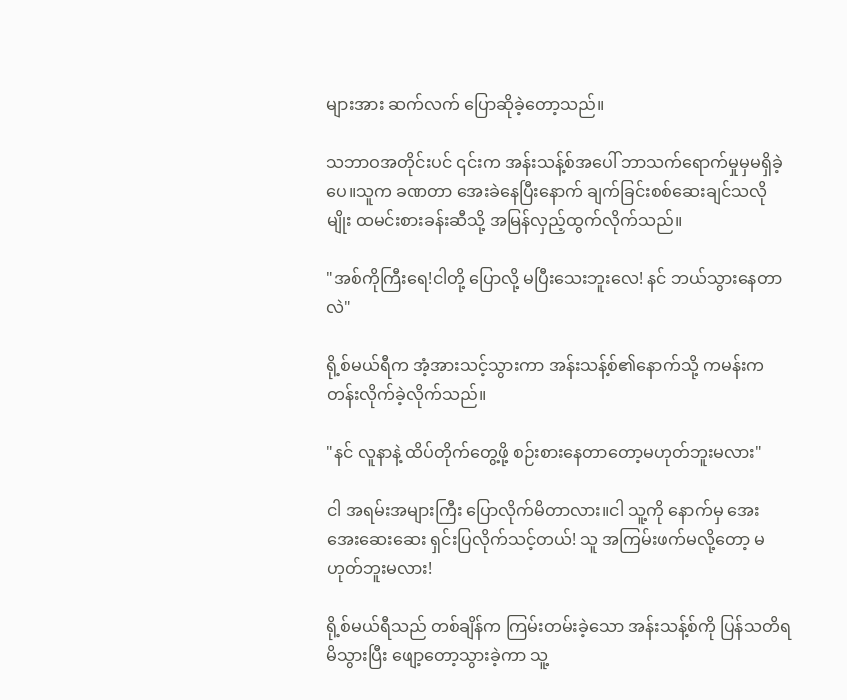များအား ဆက်လက် ပြောဆိုခဲ့တော့သည်။

သဘာဝအတိုင်းပင် ၎င်းက အန်းသန့်စ်အပေါ် ဘာသက်ရောက်မှုမှမရှိခဲ့ပေ။သူက ခဏတာ အေးခဲနေပြီးနောက် ချက်ခြင်းစစ်ဆေးချင်သလိုမျိုး ထမင်းစားခန်းဆီသို့ အမြန်လှည့်ထွက်လိုက်သည်။

"အစ်ကိုကြီးရေ!ငါတို့ ပြောလို့ မပြီးသေးဘူးလေ! နင် ဘယ်သွားနေတာလဲ"

ရို့စ်မယ်ရီက အံ့အားသင့်သွားကာ အန်းသန့်စ်၏နောက်သို့ ကမန်းကတန်းလိုက်ခဲ့လိုက်သည်။

"နင် လူနာနဲ့ ထိပ်တိုက်တွေ့ဖို့ စဉ်းစားနေတာတော့မဟုတ်ဘူးမလား"

ငါ အရမ်းအများကြီး ပြောလိုက်မိတာလား။ငါ သူ့ကို နောက်မှ အေးအေးဆေးဆေး ရှင်းပြလိုက်သင့်တယ်! သူ အကြမ်းဖက်မလို့တော့ မဟုတ်ဘူးမလား!

ရို့စ်မယ်ရီသည် တစ်ချိန်က ကြမ်းတမ်းခဲ့သော အန်းသန့်စ်ကို ပြန်သတိရမိသွားပြီး ဖျော့တော့သွားခဲ့ကာ သူ့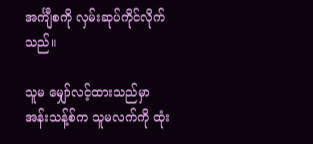အင်္ကျီစကို လှမ်းဆုပ်ကိုင်လိုက်သည်။

သူမ မျှော်လင့်ထားသည်မှာ အန်းသန့်စ်က သူမလက်ကို ထုံး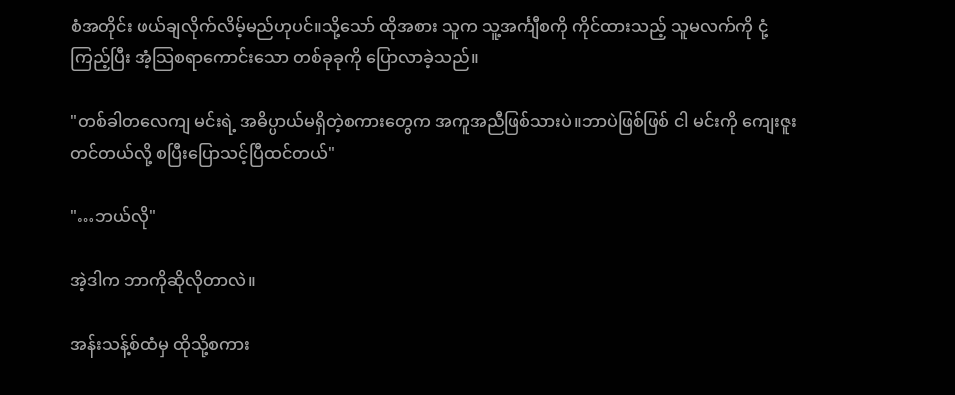စံအတိုင်း ဖယ်ချလိုက်လိမ့်မည်ဟုပင်။သို့သော် ထိုအစား သူက သူ့အင်္ကျီစကို ကိုင်ထား‌သည့် သူမလက်ကို ငုံ့ကြည့်ပြီး အံ့သြစရာကောင်းသော တစ်ခုခုကို ပြောလာခဲ့သည်။

"တစ်ခါတလေကျ မင်းရဲ့ အဓိပ္ပာယ်မရှိတဲ့စကားတွေက အကူအညီဖြစ်သားပဲ။ဘာပဲဖြစ်ဖြစ် ငါ မင်းကို ကျေးဇူးတင်တယ်လို့ စပြီးပြောသင့်ပြီထင်တယ်"

"…ဘယ်လို"

အဲ့ဒါက ဘာကိုဆိုလိုတာလဲ။

အန်းသန့်စ်ထံမှ ထိုသို့စကား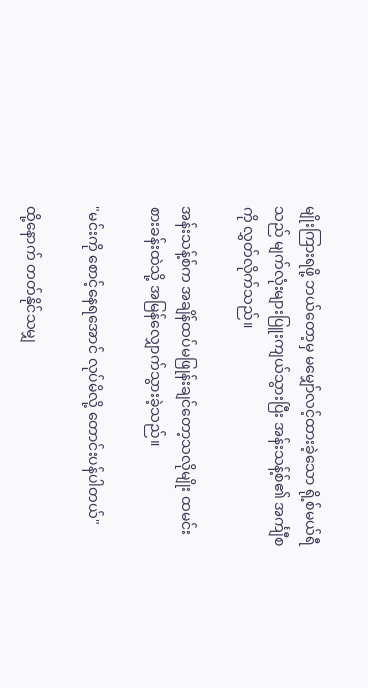မျိုးကြားရဖို့ ဘယ်တော့မှ မမျှော်လင့်ထားခဲ့သော ရို့စ်မယ်ရီသည် မျက်လုံးများပြူးကျယ်သွားပြီး အန်းသန့်စ်၏ အင်္ကျီစကို လွှတ်လိုက်သည်။

အန်းသန့်စ်က အချိန်ထပ်မဖြုန်းချင်တော့သလိုမျိုး ထမင်းစားခန်းထဲသို့ အမြန်လျှောက်သွားခဲ့သည်။

"မင်းကို စောင့်နေရအောင် လုပ်မိလို့ တောင်းပန်ပါတယ်"

ထို့နောက် တတ်နိုင်သမျှ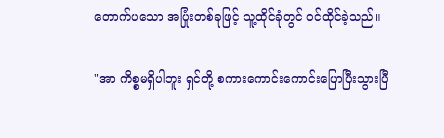တောက်ပသော အပြုံးတစ်ခုဖြင့် သူ့ထိုင်ခုံတွင် ဝင်ထိုင်ခဲ့သည်။

"အာ ကိစ္စမရှိပါဘူး ရှင်တို့ စကားကောင်းကောင်းပြောပြီးသွားပြီ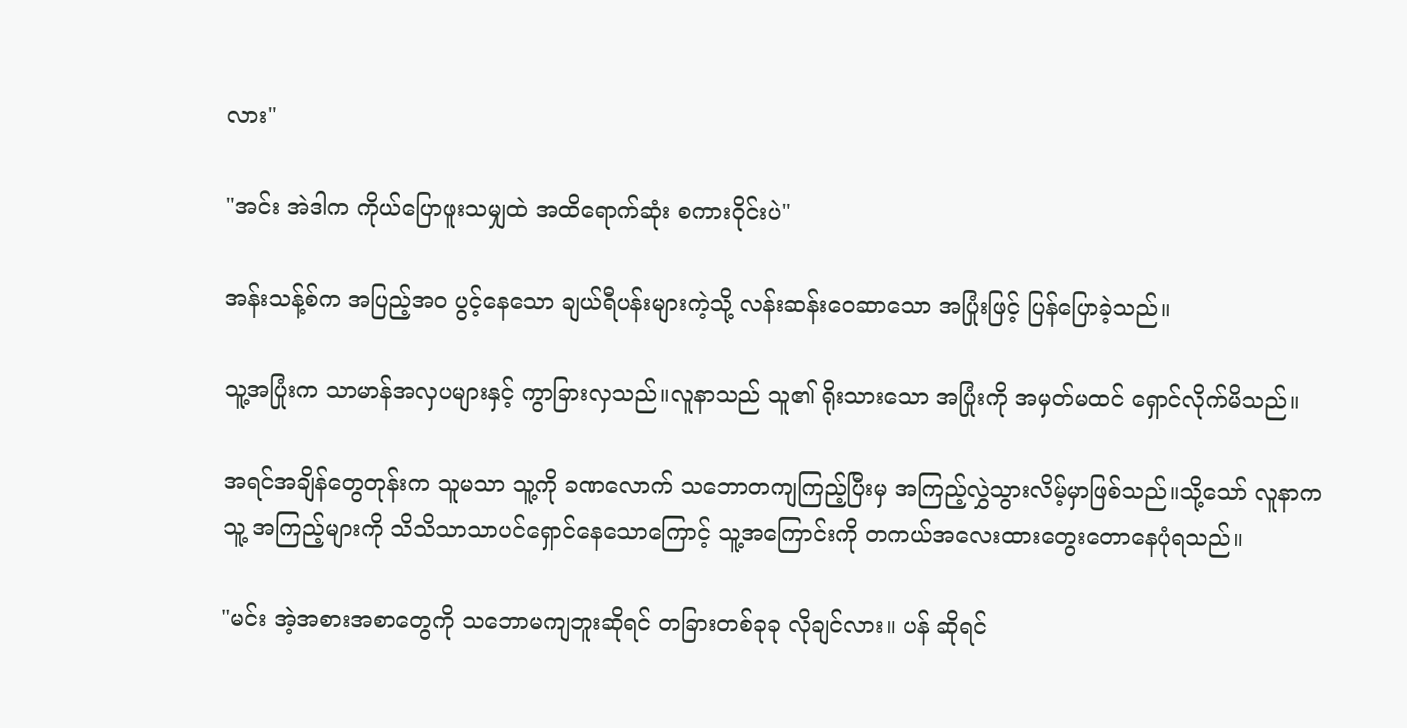လား"

"အင်း အဲဒါက ကိုယ်ပြောဖူးသမျှထဲ အထိရောက်ဆုံး စကားဝိုင်းပဲ"

အန်းသန့်စ်က အပြည့်အ၀ ပွင့်နေသော ချယ်ရီပန်းများကဲ့သို့ လန်းဆန်းဝေဆာသော အပြုံးဖြင့် ပြန်ပြောခဲ့သည်။

သူ့အပြုံးက သာမာန်အလှပများနှင့် ကွာခြားလှသည်။လူနာသည် သူ၏ ရိုးသားသော အပြုံးကို အမှတ်မထင် ရှောင်လိုက်မိသည်။

အရင်အချိန်တွေတုန်းက သူမသာ သူ့ကို ခဏလောက် သဘောတကျကြည့်ပြီးမှ အကြည့်လွှဲသွားလိမ့်မှာဖြစ်သည်။သို့သော် လူနာက သူ့ အကြည့်များကို သိသိသာသာပင်ရှောင်နေသောကြောင့် သူ့အကြောင်းကို တကယ်အလေးထားတွေးတောနေပုံရသည်။

"မင်း အဲ့အစားအစာတွေကို သဘောမကျဘူးဆိုရင် တခြားတစ်ခုခု လိုချင်လား။ ပန် ဆိုရင်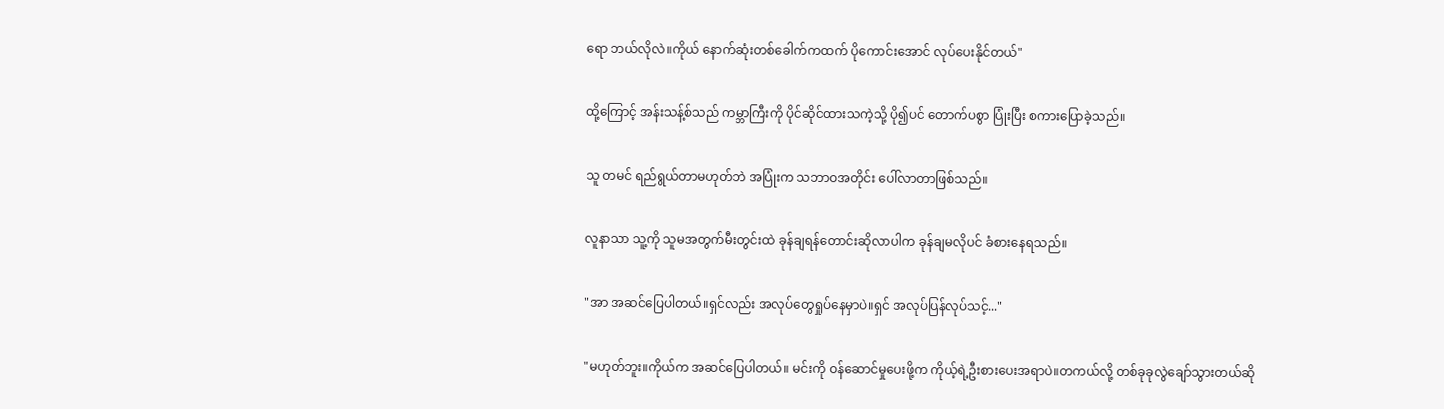ရော ဘယ်လိုလဲ။ကိုယ် နောက်ဆုံးတစ်ခေါက်ကထက် ပိုကောင်းအောင် လုပ်ပေးနိုင်တယ်"

ထို့ကြောင့် အန်းသန့်စ်သည် ကမ္ဘာကြီးကို ပိုင်ဆိုင်ထားသကဲ့သို့ ပို၍ပင် တောက်ပစွာ ပြုံးပြီး စကားပြောခဲ့သည်။

သူ တမင် ရည်ရွယ်တာမဟုတ်ဘဲ အပြုံးက သဘာဝအတိုင်း ပေါ်လာတာဖြစ်သည်။

လူနာသာ သူ့ကို သူမအတွက်မီးတွင်းထဲ ခုန်ချရန်တောင်းဆိုလာပါက ခုန်ချမလိုပင် ခံစားနေရသည်။

"အာ အဆင်ပြေပါတယ်။ရှင်လည်း အလုပ်တွေရှုပ်နေမှာပဲ။ရှင် အလုပ်ပြန်လုပ်သင့်..."

"မဟုတ်ဘူး။ကိုယ်က အဆင်ပြေပါတယ်။ မင်းကို ဝန်ဆောင်မှုပေးဖို့က ကိုယ့်ရဲ့ဦးစားပေးအရာပဲ။တကယ်လို့ တစ်ခုခုလွဲချော်သွားတယ်ဆို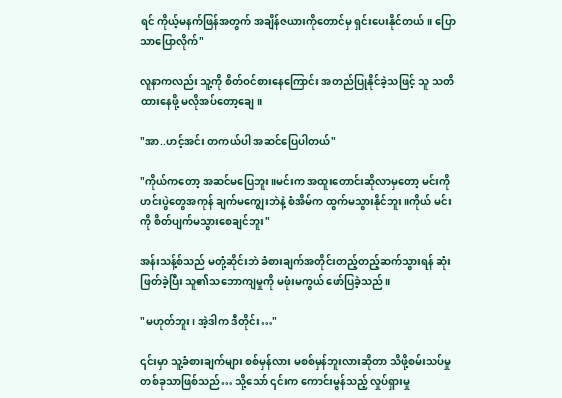ရင် ကိုယ့်မနက်ဖြန်အတွက် အချိန်ဇယားကိုတောင်မှ ရှင်းပေးနိုင်တယ်။ ပြောသာပြောလိုက်"

လူနာကလည်း သူ့ကို စိတ်ဝင်စားနေကြောင်း အတည်ပြုနိုင်ခဲ့သဖြင့် သူ သတိထားနေဖို့ မလိုအပ်တော့ချေ။

"အာ..ဟင့်အင်း တကယ်ပါ အဆင်ပြေပါတယ်"

"ကိုယ်ကတော့ အဆင်မပြေဘူး။မင်းက အထူးတောင်းဆိုလာမှတော့ မင်းကို ဟင်းပွဲတွေအကုန် ချက်မကျွေးဘဲနဲ့ စံအိမ်က ထွက်မသွားနိုင်ဘူး။ကိုယ် မင်းကို စိတ်ပျက်မသွားစေချင်ဘူး"

အန်းသန့်စ်သည် မတုံ့ဆိုင်းဘဲ ခံစားချက်အတိုင်းတည့်တည့်ဆက်သွားရန် ဆုံးဖြတ်ခဲ့ပြီး သူ၏သဘောကျမှုကို မဖုံးမကွယ် ဖော်ပြခဲ့သည်။

"မဟုတ်ဘူး၊ အဲ့ဒါက ဒီတိုင်း…"

၎င်းမှာ သူ့ခံစားချက်များ စစ်မှန်လား မစစ်မှန်ဘူးလားဆိုတာ သိဖို့စမ်းသပ်မှုတစ်ခုသာဖြစ်သည်… သို့သော် ၎င်းက ကောင်းမွန်သည့် လှုပ်ရှားမှု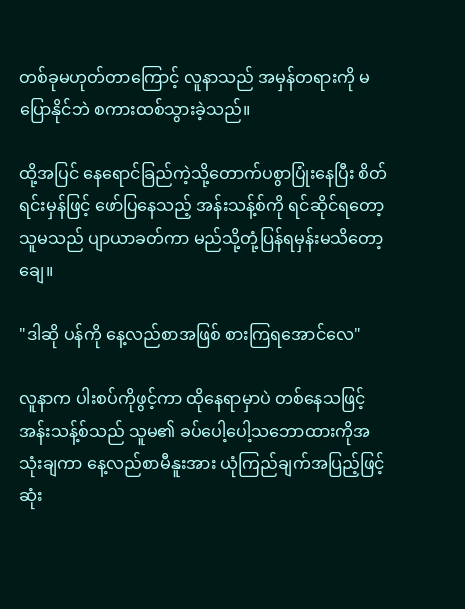တစ်ခုမဟုတ်တာကြောင့် လူနာသည် အမှန်တရားကို မပြောနိုင်ဘဲ စကားထစ်သွားခဲ့သည်။

ထို့အပြင် နေရောင်ခြည်ကဲ့သို့တောက်ပစွာပြုံးနေပြီး စိတ်ရင်းမှန်ဖြင့် ဖော်ပြနေသည့် အန်းသန့်စ်ကို ရင်ဆိုင်ရတော့ သူမသည် ပျာယာခတ်ကာ မည်သို့တုံ့ပြန်ရမှန်းမသိတော့ချေ။

"ဒါဆို ပန်ကို နေ့လည်စာအဖြစ် စားကြရအောင်လေ"

လူနာက ပါးစပ်ကိုဖွင့်ကာ ထိုနေရာမှာပဲ တစ်နေသဖြင့် အန်းသန့်စ်သည် သူမ၏ ခပ်ပေါ့ပေါ့သဘောထားကိုအသုံးချကာ နေ့လည်စာမီနူးအား ယုံကြည်ချက်အပြည့်ဖြင့် ဆုံး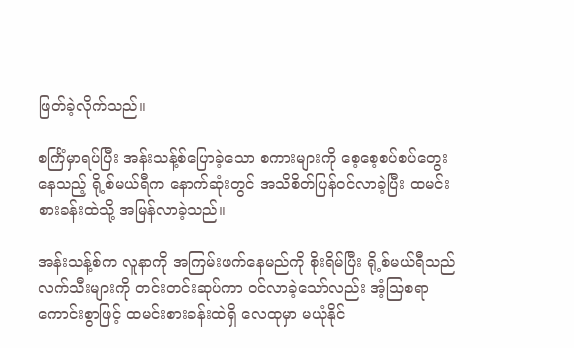ဖြတ်ခဲ့လိုက်သည်။

စင်္ကြံမှာရပ်ပြီး အန်းသန့်စ်ပြောခဲ့သော စကားများကို စေ့စေ့စပ်စပ်တွေးနေသည့် ရို့စ်မယ်ရီက နောက်ဆုံးတွင် အသိစိတ်ပြန်ဝင်လာခဲ့ပြီး ထမင်းစားခန်းထဲသို့ အမြန်လာခဲ့သည်။

အန်းသန့်စ်က လူနာကို အကြမ်းဖက်နေမည်ကို စိုးရိမ်ပြီး ရို့စ်မယ်ရီသည် လက်သီးများကို တင်းတင်းဆုပ်ကာ ဝင်လာခဲ့သော်လည်း အံ့သြစရာကောင်းစွာဖြင့် ထမင်းစားခန်းထဲရှိ လေထုမှာ မယုံနိုင်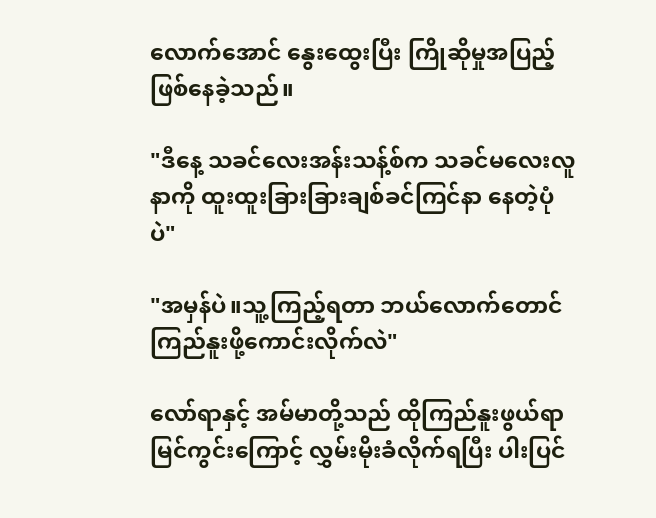လောက်အောင် နွေးထွေးပြီး ကြိုဆိုမှုအပြည့်ဖြစ်နေခဲ့သည်။

"ဒီနေ့ သခင်လေးအန်းသန့်စ်က သခင်မလေးလူနာကို ထူးထူးခြားခြားချစ်ခင်ကြင်နာ နေတဲ့ပုံပဲ"

"အမှန်ပဲ။သူ့ကြည့်ရတာ ဘယ်လောက်တောင် ကြည်နူးဖို့ကောင်းလိုက်လဲ"

လော်ရာနှင့် အမ်မာတို့သည် ထိုကြည်နူးဖွယ်ရာ မြင်ကွင်းကြောင့် လွှမ်းမိုးခံလိုက်ရပြီး ပါးပြင်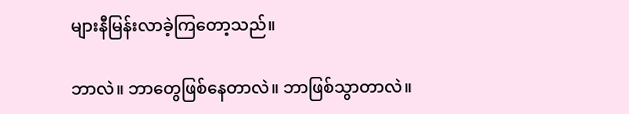များနီမြန်းလာခဲ့ကြတော့သည်။

ဘာလဲ။ ဘာတွေဖြစ်နေတာလဲ။ ဘာဖြစ်သွာတာလဲ။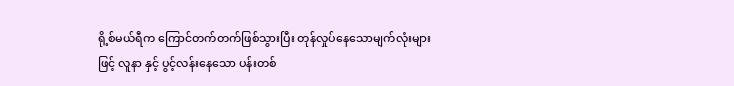ရို့စ်မယ်ရီက ကြောင်တက်တက်ဖြစ်သွားပြီး တုန်လှုပ်နေသောမျက်လုံးများဖြင့် လူနာ နှင့် ပွင့်လန်းနေသော ပန်းတစ်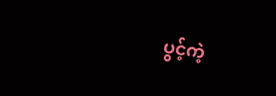ပွင့်ကဲ့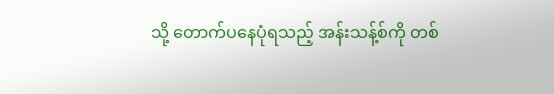သို့ တောက်ပနေပုံရသည့် အန်းသန့်စ်ကို တစ်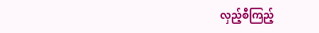လှည့်စီကြည့်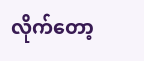လိုက်တော့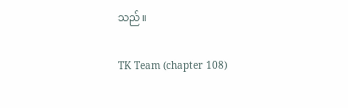သည်။

TK Team (chapter 108)